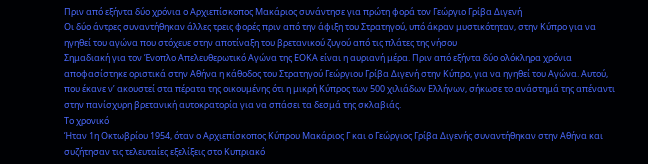Πριν από εξήντα δύο χρόνια ο Αρχιεπίσκοπος Μακάριος συνάντησε για πρώτη φορά τον Γεώργιο Γρίβα Διγενή
Οι δύο άντρες συναντήθηκαν άλλες τρεις φορές πριν από την άφιξη του Στρατηγού, υπό άκραν μυστικότηταν, στην Κύπρο για να ηγηθεί του αγώνα που στόχευε στην αποτίναξη του βρετανικού ζυγού από τις πλάτες της νήσου
Σημαδιακή για τον Ένοπλο Απελευθερωτικό Αγώνα της ΕΟΚΑ είναι η αυριανή μέρα. Πριν από εξήντα δύο ολόκληρα χρόνια αποφασίστηκε οριστικά στην Αθήνα η κάθοδος του Στρατηγού Γεώργιου Γρίβα Διγενή στην Κύπρο, για να ηγηθεί του Αγώνα. Αυτού, που έκανε ν’ ακουστεί στα πέρατα της οικουμένης ότι η μικρή Κύπρος των 500 χιλιάδων Ελλήνων, σήκωσε το ανάστημά της απέναντι στην πανίσχυρη βρετανική αυτοκρατορία για να σπάσει τα δεσμά της σκλαβιάς.
Το χρονικό
Ήταν 1η Οκτωβρίου 1954, όταν ο Αρχιεπίσκοπος Κύπρου Μακάριος Γ και ο Γεώργιος Γρίβα Διγενής συναντήθηκαν στην Αθήνα και συζήτησαν τις τελευταίες εξελίξεις στο Κυπριακό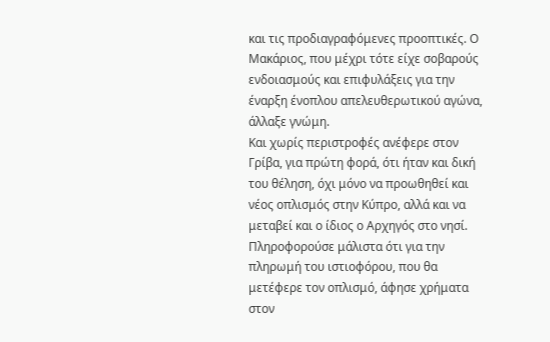και τις προδιαγραφόμενες προοπτικές. Ο Μακάριος, που μέχρι τότε είχε σοβαρούς ενδοιασμούς και επιφυλάξεις για την έναρξη ένοπλου απελευθερωτικού αγώνα, άλλαξε γνώμη.
Και χωρίς περιστροφές ανέφερε στον Γρίβα, για πρώτη φορά, ότι ήταν και δική του θέληση, όχι μόνο να προωθηθεί και νέος οπλισμός στην Κύπρο, αλλά και να μεταβεί και ο ίδιος ο Αρχηγός στο νησί. Πληροφορούσε μάλιστα ότι για την πληρωμή του ιστιοφόρου, που θα μετέφερε τον οπλισμό, άφησε χρήματα στον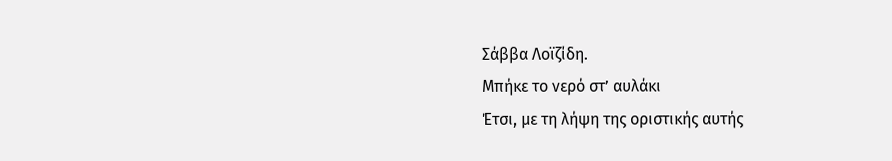Σάββα Λοϊζίδη.
Μπήκε το νερό στ’ αυλάκι
Έτσι, με τη λήψη της οριστικής αυτής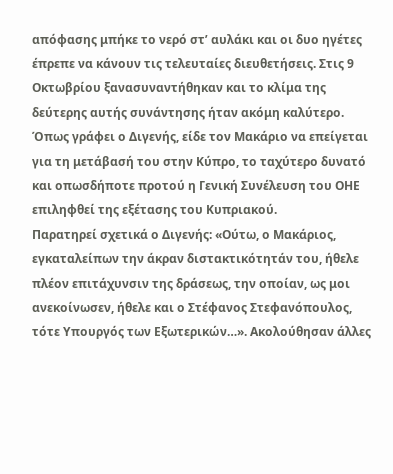απόφασης μπήκε το νερό στ’ αυλάκι και οι δυο ηγέτες έπρεπε να κάνουν τις τελευταίες διευθετήσεις. Στις 9 Οκτωβρίου ξανασυναντήθηκαν και το κλίμα της δεύτερης αυτής συνάντησης ήταν ακόμη καλύτερο. Όπως γράφει ο Διγενής, είδε τον Μακάριο να επείγεται για τη μετάβασή του στην Κύπρο, το ταχύτερο δυνατό και οπωσδήποτε προτού η Γενική Συνέλευση του ΟΗΕ επιληφθεί της εξέτασης του Κυπριακού.
Παρατηρεί σχετικά ο Διγενής: «Ούτω, ο Μακάριος, εγκαταλείπων την άκραν διστακτικότητάν του, ήθελε πλέον επιτάχυνσιν της δράσεως, την οποίαν, ως μοι ανεκοίνωσεν, ήθελε και ο Στέφανος Στεφανόπουλος, τότε Υπουργός των Εξωτερικών…». Ακολούθησαν άλλες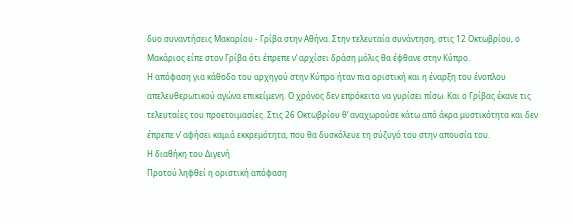δυο συναντήσεις Μακαρίου - Γρίβα στην Αθήνα. Στην τελευταία συνάντηση, στις 12 Οκτωβρίου, ο Μακάριος είπε στον Γρίβα ότι έπρεπε ν’ αρχίσει δράση μόλις θα έφθανε στην Κύπρο.
Η απόφαση για κάθοδο του αρχηγού στην Κύπρο ήταν πια οριστική και η έναρξη του ένοπλου απελευθερωτικού αγώνα επικείμενη. Ο χρόνος δεν επρόκειτο να γυρίσει πίσω. Και ο Γρίβας έκανε τις τελευταίες του προετοιμασίες. Στις 26 Οκτωβρίου θ’ αναχωρούσε κάτω από άκρα μυστικότητα και δεν έπρεπε ν’ αφήσει καμιά εκκρεμότητα, που θα δυσκόλευε τη σύζυγό του στην απουσία του.
Η διαθήκη του Διγενή
Προτού ληφθεί η οριστική απόφαση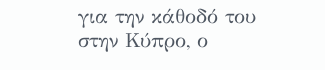για την κάθοδό του στην Κύπρο, ο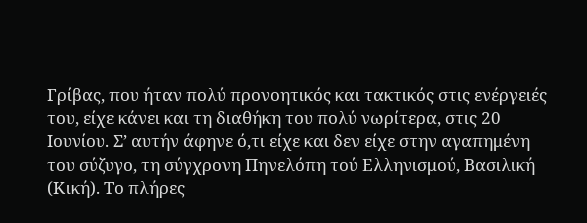Γρίβας, που ήταν πολύ προνοητικός και τακτικός στις ενέργειές του, είχε κάνει και τη διαθήκη του πολύ νωρίτερα, στις 20 Ιουνίου. Σ’ αυτήν άφηνε ό,τι είχε και δεν είχε στην αγαπημένη του σύζυγο, τη σύγχρονη Πηνελόπη τού Ελληνισμού, Βασιλική (Κική). Το πλήρες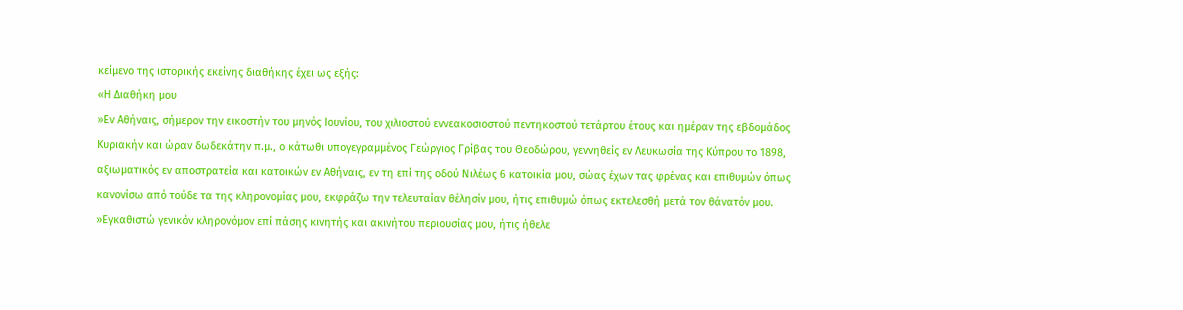κείμενο της ιστορικής εκείνης διαθήκης έχει ως εξής:
«Η Διαθήκη μου
»Εν Αθήναις, σήμερον την εικοστήν του μηνός Ιουνίου, του χιλιοστού εννεακοσιοστού πεντηκοστού τετάρτου έτους και ημέραν της εβδομάδος Κυριακήν και ώραν δωδεκάτην π.μ., ο κάτωθι υπογεγραμμένος Γεώργιος Γρίβας του Θεοδώρου, γεννηθείς εν Λευκωσία της Κύπρου το 1898, αξιωματικός εν αποστρατεία και κατοικών εν Αθήναις, εν τη επί της οδού Νιλέως 6 κατοικία μου, σώας έχων τας φρένας και επιθυμών όπως κανονίσω από τούδε τα της κληρονομίας μου, εκφράζω την τελευταίαν θέλησίν μου, ήτις επιθυμώ όπως εκτελεσθή μετά τον θάνατόν μου.
»Εγκαθιστώ γενικόν κληρονόμον επί πάσης κινητής και ακινήτου περιουσίας μου, ήτις ήθελε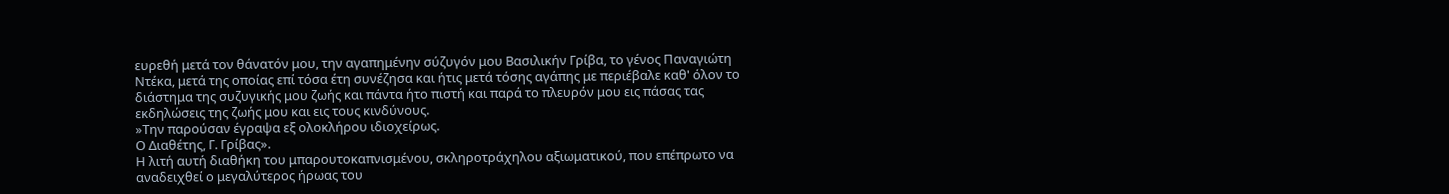ευρεθή μετά τον θάνατόν μου, την αγαπημένην σύζυγόν μου Βασιλικήν Γρίβα, το γένος Παναγιώτη Ντέκα, μετά της οποίας επί τόσα έτη συνέζησα και ήτις μετά τόσης αγάπης με περιέβαλε καθ' όλον το διάστημα της συζυγικής μου ζωής και πάντα ήτο πιστή και παρά το πλευρόν μου εις πάσας τας εκδηλώσεις της ζωής μου και εις τους κινδύνους.
»Την παρούσαν έγραψα εξ ολοκλήρου ιδιοχείρως.
Ο Διαθέτης, Γ. Γρίβας».
Η λιτή αυτή διαθήκη του μπαρουτοκαπνισμένου, σκληροτράχηλου αξιωματικού, που επέπρωτο να αναδειχθεί ο μεγαλύτερος ήρωας του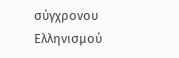σύγχρονου Ελληνισμού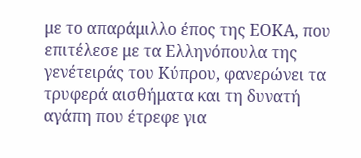με το απαράμιλλο έπος της ΕΟΚΑ, που επιτέλεσε με τα Ελληνόπουλα της γενέτειράς του Κύπρου, φανερώνει τα τρυφερά αισθήματα και τη δυνατή αγάπη που έτρεφε για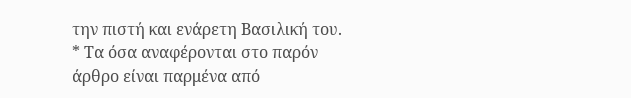την πιστή και ενάρετη Βασιλική του.
* Τα όσα αναφέρονται στο παρόν άρθρο είναι παρμένα από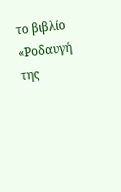το βιβλίο «Ροδαυγή της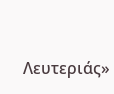Λευτεριάς»